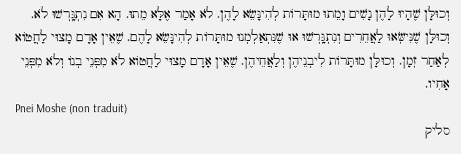וְכוּלָּן שֶׁהָיוּ לָהֶן נָשִׁים וָמֵתוּ מוּתָּרוֹת לְהִינָּשֵׂא לָהֶן. לֹא אָמַר אֶלָּא מֵתוּ. הָא אִם נִתְגָּֽרְשׁוּ לֹא. וְכוּלָּן שֶׁנִּישְּׂאוּ לַאֲחֵרִים וְנִתְגָּֽרְשׁוּ אוּ שֶׁנִּתְאַלְמְנוּ מוּתָּרוֹת לְהִינָּשֵׂא לָהֶם. שֶׁאֵין אָדָם מָצוּי לַחֲטוֹא לְאַחַר זְמָן. וְכוּלָּן מוּתָּרוֹת לִיבְנֵיהֶן וְלַאֲחֵיהֶן. שֶׁאֵין אָדָם מָצוּי לַחֲטוֹא לֹא מִפְּנֵי בְנוֹ וְלֹא מִפְּנֵי אָחִיו.
Pnei Moshe (non traduit)
סליק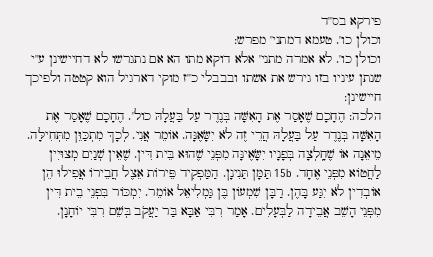פירקא בס''ד
וכולן כו'. טעמא דמתני' מפרש:
וכולן כו'. לא אמרה מתני' אלא דוקא מתו הא אם נתגרשו לא דחיישינן ע''י שנתן עיניו בזו גירש את אשתו ובבבלי כ''ז מוקי דארגיל הוא קטטה ולפיכך חיישינן:
הלכה: הֶחָכָם שֶׁאָסַר אֶת הָאִשָּׁה בְּנֶדֶר עַל בַּעֲלָהּ כול'. הֶחָכָם שֶׁאָסַר אֶת הָאִשָּׁה בְּנֶדֶר עַל בַּעֲלָהּ הֲרֵי זֶה לֹא יִשָּׂאֶנָּה. אוֹמֵר אֲנִי. לְכָךְ מִתְכַּוֵּן מִתְּחִילָּה. מֵיאֵנָה אוֹ שֶׁחָֽלְצָה בְּפָנָיו יִשָּׂאֶינָּה מִפְּנֵי שֶׁהוּא בֵּית דִּין. שֶׁאֵין שְׁנַיִם מְצוּיִין לַחֲטוֹא מִפְּנֵי אֶחָד. 15b תַּמָּן תַּנִינָן. הַמַּפְקִיד פֵּירוֹת אֵצֶל חֲבֵירוֹ אֲפִילוּ הֵן אוֹבְדִין לֹא יִגַּע בָּהֶן. רַבָּן שִׁמְעוֹן בֶּן גַּמְלִיאֵל אוֹמֵר. יִמְכּוֹר בִּפְנֵי בֵית דִּין מִפְּנֵי הָשֵׁב אֲבֵידָה לַבְּעָלִים. אָמַר רִבִּי אַבָּא בַּר יַעֲקֹב בְּשֵׁם רִבִּי יוֹחָנָן.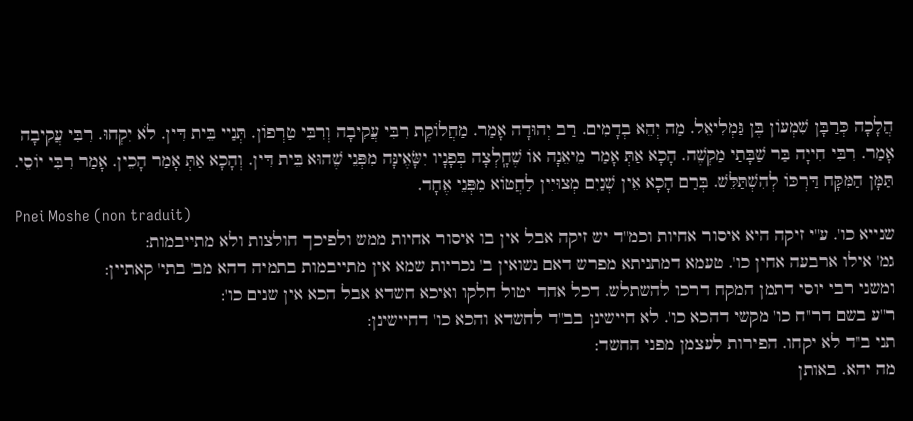הֲלָכָה כְּרַבָּן שִׁמְעוֹן בֶּן גַּמְלִיאֵל. מַה יְהֵא בְדָמִים. רַב יְהוּדָה אָמַר. מַחֲלוֹקֶת רִבִּי עֲקִיבָה וְרִבִּי טַרְפוֹן. תְּנַיי בֵּית דִּין. לֹא יִקְחוּ. רִבִּי עֲקִיבָה אָמַר. רִבִּי חִייָה בַּר שַׁבָּתַי מַקְשֶׁה. הָכָא אַתְּ אָמַר מֵיאֵנָה אוֹ שֶׁחָֽלְצָה בְּפָנָיו יִשָּׂאֶינָּה מִפְּנֵי שֶׁהוּא בֵּית דִּין. וְהָכָא אַתְּ אָמַר הָכֵין. אָמַר רִבִּי יוֹסֵי. תַּמָּן הַמִּקָּח דַּרְכּוֹ לְהִשְׁתַּלֵּשׁ. בְּרַם הָכָא אֵין שְׁנַיִם מְצוּיִין לַחֲטוֹא מִפְּנֵי אֶחָד.
Pnei Moshe (non traduit)
שנייא כו'. ע''י זיקה היא איסור אחיות וכמ''ד יש זיקה אבל אין בו איסור אחיות ממש ולפיכך חולצות ולא מתייבמות:
גמ' אילו ארבעה אחין כו'. טעמא דמתניתא מפרש דאם נשואין ב' נכריות שמא אין מתייבמות בתמיה דהא מב' בתי' קאתיין:
ומשני רבי יוסי דתמן המקח דרכו להשתלש. דכל אחד יטול חלקו ואיכא חשדא אבל הכא אין שנים כו':
ר''ע בשם דר''ח כו' מקשי דהכא כו'. לא חיישינן בב''ד לחשדא והכא כו' דחיישינן:
תני ב''ד לא יקחו. הפירות לעצמן מפני החשד:
מה יהא. באותן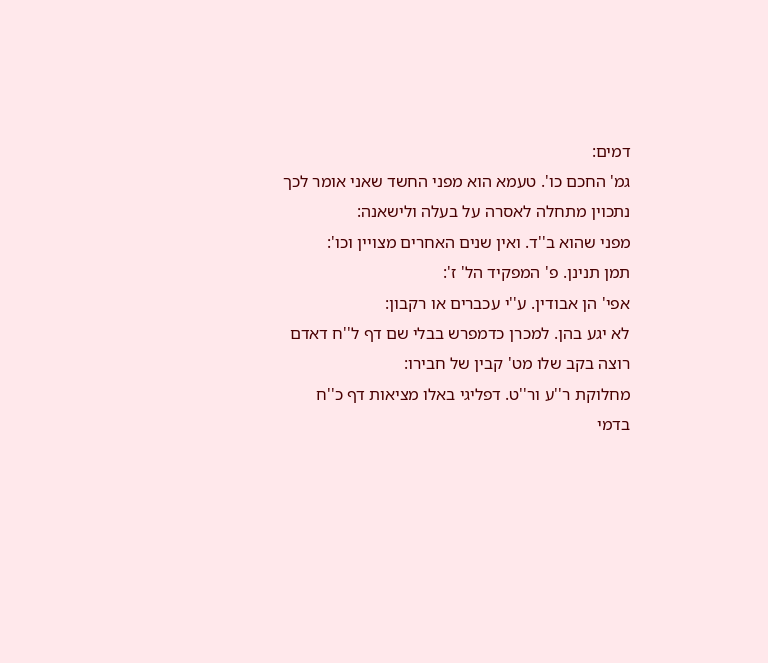דמים:
גמ' החכם כו'. טעמא הוא מפני החשד שאני אומר לכך נתכוין מתחלה לאסרה על בעלה ולישאנה:
מפני שהוא ב''ד. ואין שנים האחרים מצויין וכו':
תמן תנינן. פ' המפקיד הל' ז':
אפי' הן אבודין. ע''י עכברים או רקבון:
לא יגע בהן. למכרן כדמפרש בבלי שם דף ל''ח דאדם רוצה בקב שלו מט' קבין של חבירו:
מחלוקת ר''ע ור''ט. דפליגי באלו מציאות דף כ''ח בדמי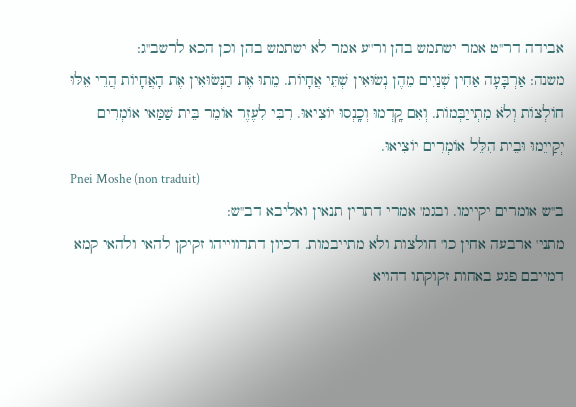אבידה דר''ט אמר ישתמש בהן ור''ע אמר לא ישתמש בהן וכן הכא לרשב''ג:
משנה: אַרְבָּעָה אַחִין שְׁנַיִים מֵהֶן נְשׂוּאִין שְׁתֵּי אֲחָיוֹת. מֵתוּ אֶת הַנְּשׂוּאִין אֶת הָאֲחָיוֹת הֲרֵי אֵלּוּ חוֹלְצוֹת וְלֹא מִתְייַבְּמוֹת. וְאִם קָֽדְמוּ וְכָֽנְסוּ יוֹצִיאוּ. רִבִּי לִעֶזֶר אוֹמֵר בֵּית שַׁמַּאי אוֹמְרִים יְקַייֵמוּ וּבֵית הִלֵּל אוֹמְרִים יוֹצִיאוּ.
Pnei Moshe (non traduit)
ב''ש אומרים יקיימו. ובגמ' אמרי דתרין תנאין ואליבא דב''ש:
מתני' ארבעה אחין כו' חולצות ולא מתייבמות. דכיון דתרווייהו זקיקן להאי ולהאי קמא דמייבם פגע באחות זקוקתו דהויא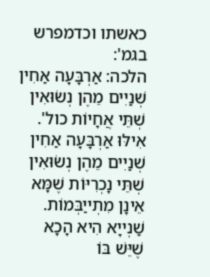כאשתו וכדמפרש בגמ':
הלכה: אַרְבָּעָה אַחִין שְׁנַיִים מֵהֶן נְשׂוּאִין שְׁתֵּי אֲחָיוֹת כול'. אִילּוּ אַרְבָּעָה אַחִין שְׁנַיִים מֵהֶן נְשׂוּאִין שְׁתֵּי נָכְרִיּוֹת שֶׁמָּא אֵינָן מִתְייַבְּמוֹת. שַׁנְייָא הִיא הָכָא שֶׁיֵּשׁ בּוֹ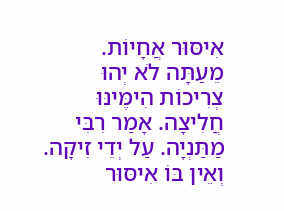אִיסּוּר אֲחָיוֹת. מֵעַתָּה לֹא יְהוּ צְרִיכוֹת הִימֶּינּוּ חֲלִיצָה. אָמַר רִבִּי מַתַּנְיָה. עַל יְדֵי זִיקָה. וְאֵין בּוֹ אִיסּוּר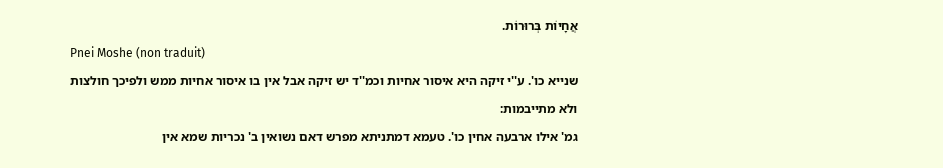אֲחָיוֹת בְּרוּרוֹת.
Pnei Moshe (non traduit)
שנייא כו'. ע''י זיקה היא איסור אחיות וכמ''ד יש זיקה אבל אין בו איסור אחיות ממש ולפיכך חולצות ולא מתייבמות:
גמ' אילו ארבעה אחין כו'. טעמא דמתניתא מפרש דאם נשואין ב' נכריות שמא אין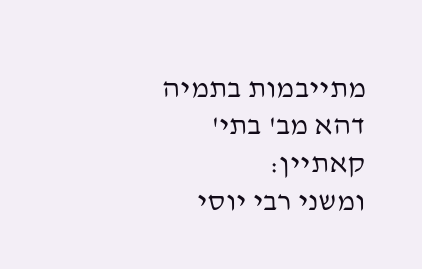מתייבמות בתמיה דהא מב' בתי' קאתיין:
ומשני רבי יוסי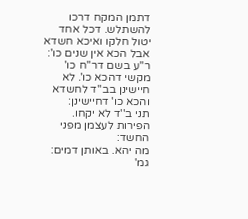דתמן המקח דרכו להשתלש. דכל אחד יטול חלקו ואיכא חשדא אבל הכא אין שנים כו':
ר''ע בשם דר''ח כו' מקשי דהכא כו'. לא חיישינן בב''ד לחשדא והכא כו' דחיישינן:
תני ב''ד לא יקחו. הפירות לעצמן מפני החשד:
מה יהא. באותן דמים:
גמ'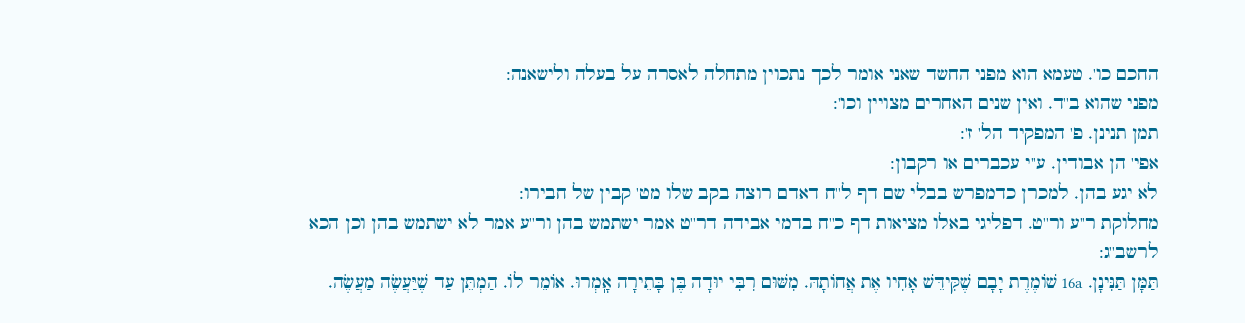החכם כו'. טעמא הוא מפני החשד שאני אומר לכך נתכוין מתחלה לאסרה על בעלה ולישאנה:
מפני שהוא ב''ד. ואין שנים האחרים מצויין וכו':
תמן תנינן. פ' המפקיד הל' ז':
אפי' הן אבודין. ע''י עכברים או רקבון:
לא יגע בהן. למכרן כדמפרש בבלי שם דף ל''ח דאדם רוצה בקב שלו מט' קבין של חבירו:
מחלוקת ר''ע ור''ט. דפליגי באלו מציאות דף כ''ח בדמי אבידה דר''ט אמר ישתמש בהן ור''ע אמר לא ישתמש בהן וכן הכא לרשב''ג:
תַּמָּן תַּנִּינָן. 16a שׁוֹמֶרֶת יָבָם שֶׁקִּידֵּשׁ אָחִיו אֶת אֲחוֹתָהּ. מִשּׁוּם רִבִּי יוּדָה בֶּן בָּתֵירָה אָֽמְרוּ. אוֹמֵר לוֹ. הַמְתֵּן עַד שֶׁיַּעֲשֶׂה מַעֲשֶׂה.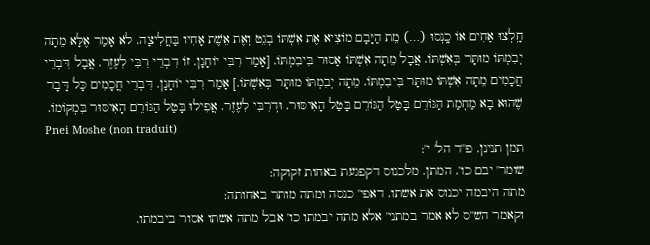חָֽלְצוּ אַחִים אוֹ כָֽנְסוּ (…) מֵת הַיָּבָם מוֹצִיא אֶת אִשְׁתּוֹ בְגֵט וְאֶת אֵשֶׁת אָחִיו בַּחֲלִיצָה. לֹא אָמַר אֶלָּא מֵתָה יְבִמְתּוֹ מוּתָּר בְּאִשְׁתּוֹ. אֲבָל מֵתָה אִשְׁתּוֹ אָסוּר בִּיבִמְתּוֹ. [אָמַר רִבִּי יוֹחָנָן. זוֹ דִבְרֵי רִבִּי לִעֶזֶר. אֲבָל דִּבְרֵי חֲכָמִים מֵתָה אִשְׁתּוֹ מוּתָּר בִּיבִמְתּוֹ. מֵתָה יְבִמְתּוֹ מוּתָּר בְּאִשְׁתּוֹ.] אָמַר רִבִּי יוֹחָנָן. דִּבְרֵי חֲכָמִים כָּל דָּבָר שֶׁהוּא בָא מַחְמַת הַגּוֹרֵם בָּטַל הַגּוֹרֵם בָּטַל הָאִיסּוּר. וּדְרִבִּי לִעֶזֶר. אֲפִילוּ בָּטַל הַגּוֹרֵם הָאִיסּוּר בִּמְקוֹמוֹ.
Pnei Moshe (non traduit)
תמן תנינן. פ''ד הל' י':
שומר' יבם כו'. המתן. מלכנוס דקפגעת באחות זקוקה:
מתה היבמה יכנוס את אשתו. דאפי' כנסה ומתה מותר באחותה:
וקאמר הש''ס לא אמר במתני' אלא מתה יבמתו כו' אבל מתה אשתו אסור ביבמתו.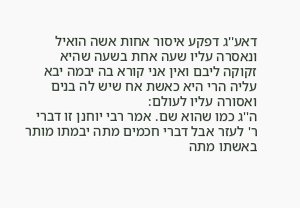דאע''ג דפקע איסור אחות אשה הואיל ונאסרה עליו שעה אחת בשעה שהיא זקוקה ליבם ואין אני קורא בה יבמה יבא עליה הרי היא כאשת אח שיש לה בנים ואסורה עליו לעולם:
ה''ג כמו שהוא שם. אמר רבי יוחנן זו דברי ר' לעזר אבל דברי חכמים מתה יבמתו מותר באשתו מתה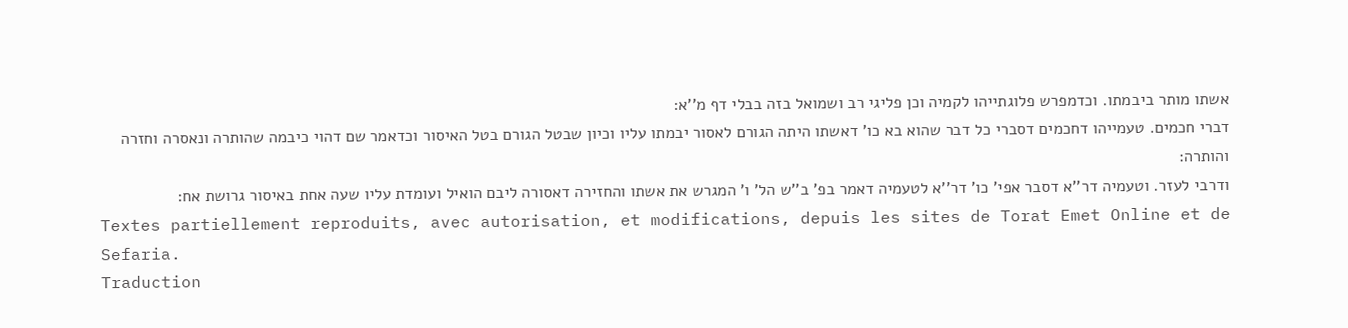אשתו מותר ביבמתו. וכדמפרש פלוגתייהו לקמיה וכן פליגי רב ושמואל בזה בבלי דף מ''א:
דברי חכמים. טעמייהו דחכמים דסברי כל דבר שהוא בא כו' דאשתו היתה הגורם לאסור יבמתו עליו וכיון שבטל הגורם בטל האיסור וכדאמר שם דהוי כיבמה שהותרה ונאסרה וחזרה והותרה:
ודרבי לעזר. וטעמיה דר''א דסבר אפי' כו' דר''א לטעמיה דאמר בפ' ב''ש הל' ו' המגרש את אשתו והחזירה דאסורה ליבם הואיל ועומדת עליו שעה אחת באיסור גרושת אח:
Textes partiellement reproduits, avec autorisation, et modifications, depuis les sites de Torat Emet Online et de Sefaria.
Traduction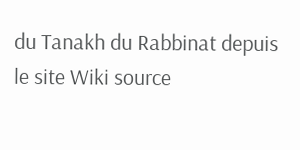du Tanakh du Rabbinat depuis le site Wiki source